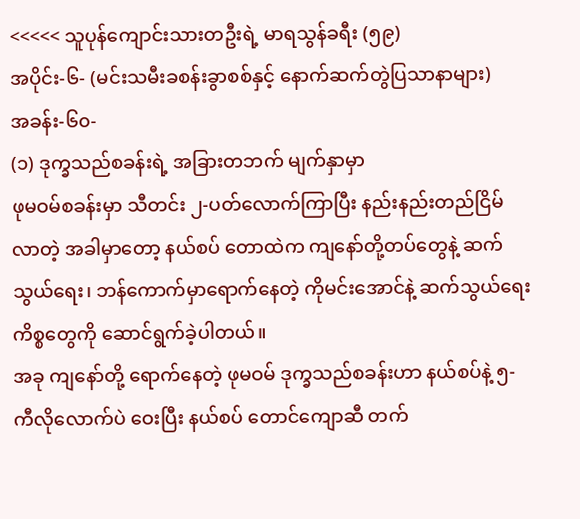<<<<< သူပုန်ကျောင်းသားတဦးရဲ့ မာရသွန်ခရီး (၅၉)
အပိုင်း-၆- (မင်းသမီးခစန်းခွာစစ်နှင့် နောက်ဆက်တွဲပြသာနာများ)
အခန်း-၆၀-
(၁) ဒုက္ခသည်စခန်းရဲ့ အခြားတဘက် မျက်နှာမှာ
ဖုမဝမ်စခန်းမှာ သီတင်း ၂-ပတ်လောက်ကြာပြီး နည်းနည်းတည်ငြိမ်လာတဲ့ အခါမှာတော့ နယ်စပ် တောထဲက ကျနော်တို့တပ်တွေနဲ့ ဆက်သွယ်ရေး၊ ဘန်ကောက်မှာရောက်နေတဲ့ ကိုမင်းအောင်နဲ့ ဆက်သွယ်ရေး ကိစ္စတွေကို ဆောင်ရွက်ခဲ့ပါတယ်။
အခု ကျနော်တို့ ရောက်နေတဲ့ ဖုမဝမ် ဒုက္ခသည်စခန်းဟာ နယ်စပ်နဲ့ ၅-ကီလိုလောက်ပဲ ဝေးပြီး နယ်စပ် တောင်ကျောဆီ တက်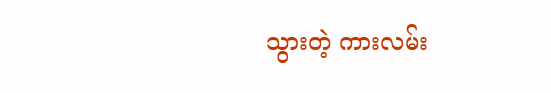သွားတဲ့ ကားလမ်း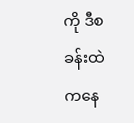ကို ဒီစခန်းထဲကနေ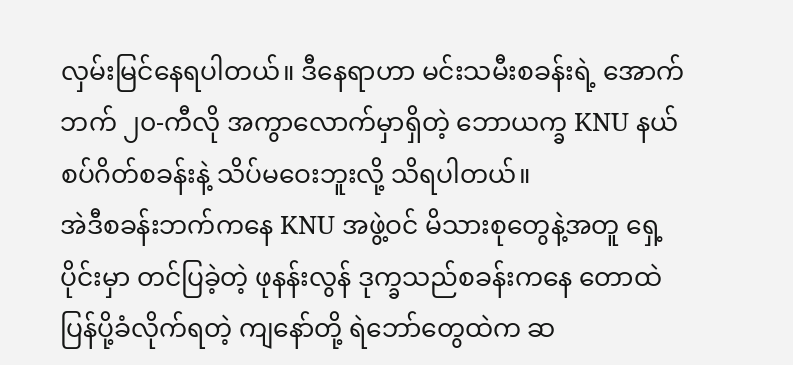လှမ်းမြင်နေရပါတယ်။ ဒီနေရာဟာ မင်းသမီးစခန်းရဲ့ အောက်ဘက် ၂၀-ကီလို အကွာလောက်မှာရှိတဲ့ ဘောယက္ခ KNU နယ်စပ်ဂိတ်စခန်းနဲ့ သိပ်မဝေးဘူးလို့ သိရပါတယ်။
အဲဒီစခန်းဘက်ကနေ KNU အဖွဲ့ဝင် မိသားစုတွေနဲ့အတူ ရှေ့ပိုင်းမှာ တင်ပြခဲ့တဲ့ ဖုနန်းလွန် ဒုက္ခသည်စခန်းကနေ တောထဲ ပြန်ပို့ခံလိုက်ရတဲ့ ကျနော်တို့ ရဲဘော်တွေထဲက ဆ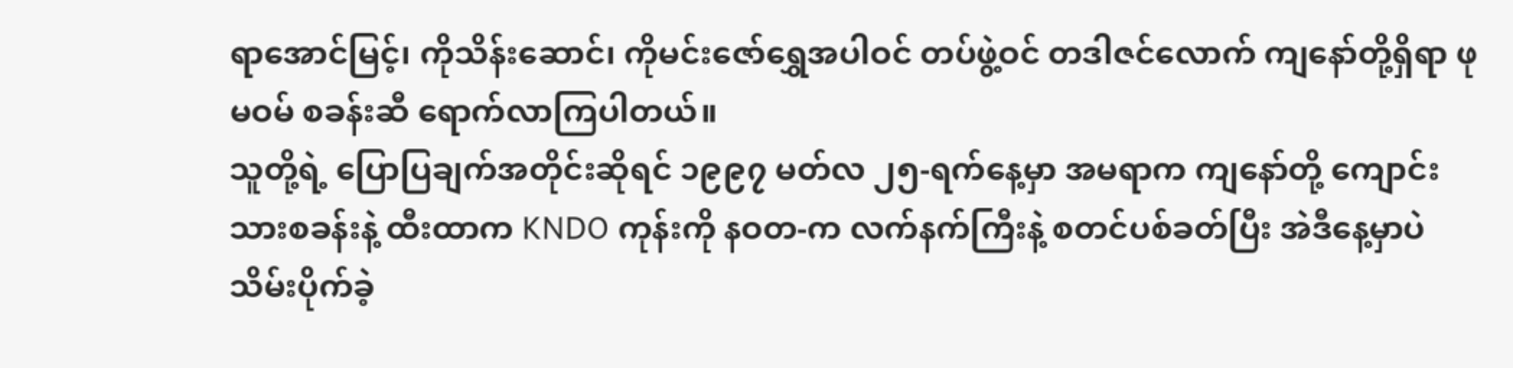ရာအောင်မြင့်၊ ကိုသိန်းဆောင်၊ ကိုမင်းဇော်ရွှေအပါဝင် တပ်ဖွဲ့ဝင် တဒါဇင်လောက် ကျနော်တို့ရှိရာ ဖုမဝမ် စခန်းဆီ ရောက်လာကြပါတယ်။
သူတို့ရဲ့ ပြောပြချက်အတိုင်းဆိုရင် ၁၉၉၇ မတ်လ ၂၅-ရက်နေ့မှာ အမရာက ကျနော်တို့ ကျောင်းသားစခန်းနဲ့ ထီးထာက KNDO ကုန်းကို နဝတ-က လက်နက်ကြီးနဲ့ စတင်ပစ်ခတ်ပြီး အဲဒီနေ့မှာပဲ သိမ်းပိုက်ခဲ့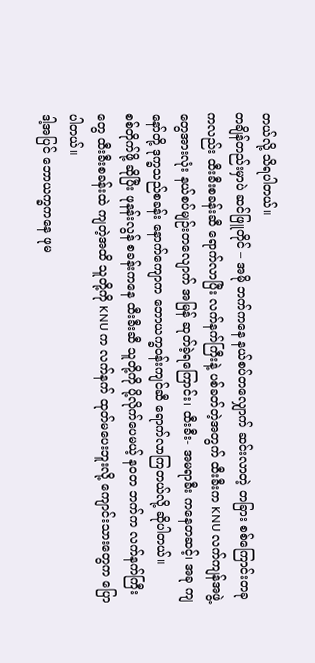တယ်လို့ သိရပါတယ်။
တချိန်တည်းမှာပဲ ဆင်ဖြူတိုင် – အမို ဘက်ကနေ နယ်စပ်တလျှောက် ဆင်းလာတဲ့ တခြား စစ်ကြောင်းတခုကလည်း ထီးခီးစခန်းဆီ ရောက်လာပြီး လက်နက်ကြီးနဲ့ ပစ်ခတ်တဲ့အတွက် ထီးခီးက KNU လက်ကျန်အဖွဲ့တွေအားလုံး နယ်စပ်မျဉ်းတလျောက် အမြန် ဆုတ်ခဲ့ရကြောင်း၊ ထီးခီး- အမရာခီး ကနေတဆင့်၊ အခု ကျနော်တို့ ဒုက္ခသည်စခန်း နောက်ကျောက ဘောယက္ခဝန်းကျင်ဆီ ရောက်လာကြတယ်လို့ ဆိုပါတယ်။
စစ်တိုက်ဖို့ ဆိုပြီး ဖုနန်းလွန် စခန်းကနေ ထီးခီးဆီ သူတို့ကို ပို့လိုက်ပေမယ့် နဝတ ဘက်က လက်နက်ကြီးတွေ ထီးခီးစခန်းထဲ ကျတဲ့အထိ သူတို့ကို KNU က လက်နက် ထုတ်မပေးဘူးလို့ ကျောင်းသားတွေက ပြောပါတယ်။
ဒါ့အပြင် ဘောယက္ခကနေ ဖုမ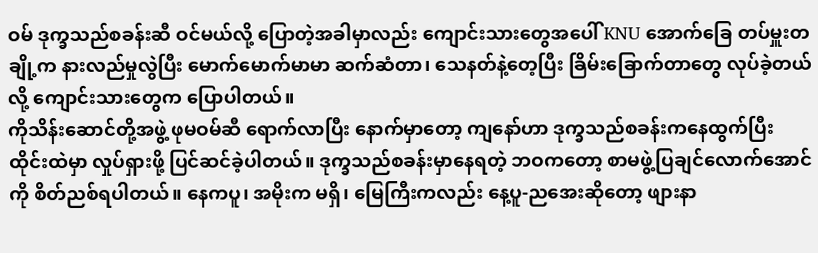ဝမ် ဒုက္ခသည်စခန်းဆီ ဝင်မယ်လို့ ပြောတဲ့အခါမှာလည်း ကျောင်းသားတွေအပေါ် KNU အောက်ခြေ တပ်မှူးတချို့က နားလည်မှုလွဲပြီး မောက်မောက်မာမာ ဆက်ဆံတာ၊ သေနတ်နဲ့တေ့ပြီး ခြိမ်းခြောက်တာတွေ လုပ်ခဲ့တယ်လို့ ကျောင်းသားတွေက ပြောပါတယ်။
ကိုသိန်းဆောင်တို့အဖွဲ့ ဖုမဝမ်ဆီ ရောက်လာပြီး နောက်မှာတော့ ကျနော်ဟာ ဒုက္ခသည်စခန်းကနေထွက်ပြီး ထိုင်းထဲမှာ လှုပ်ရှားဖို့ ပြင်ဆင်ခဲ့ပါတယ်။ ဒုက္ခသည်စခန်းမှာနေရတဲ့ ဘဝကတော့ စာမဖွဲ့ပြချင်လောက်အောင်ကို စိတ်ညစ်ရပါတယ်။ နေကပူ၊ အမိုးက မရှိ၊ မြေကြီးကလည်း နေ့ပူ-ညအေးဆိုတော့ ဖျားနာ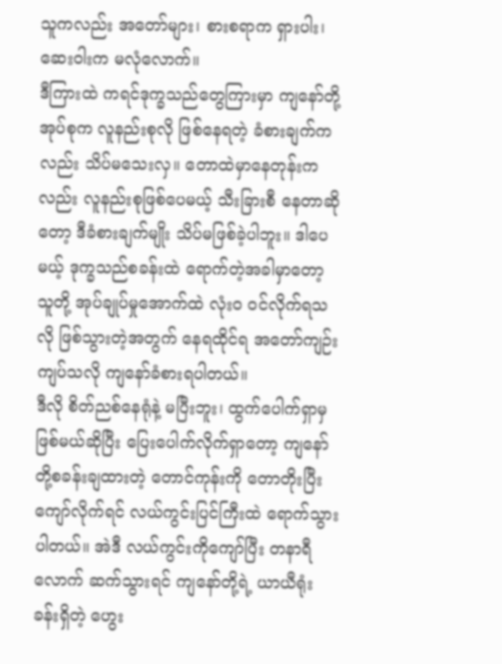သူကလည်း အတော်များ၊ စားစရာက ရှားပါး၊ ဆေးဝါးက မလုံလောက်။
ဒီကြားထဲ ကရင်ဒုက္ခသည်တွေကြားမှာ ကျနော်တို့ အုပ်စုက လူနည်းစုလို ဖြစ်နေရတဲ့ ခံစားချက်ကလည်း သိပ်မသေးလှ။ တောထဲမှာနေတုန်းကလည်း လူနည်းစုဖြစ်ပေမယ့် သီးခြားစီ နေတာဆိုတော့ ဒီခံစားချက်မျိုး သိပ်မဖြစ်ခဲ့ပါဘူး။ ဒါပေမယ့် ဒုက္ခသည်စခန်းထဲ ရောက်တဲ့အခါမှာတော့ သူတို့ အုပ်ချုပ်မှုအောက်ထဲ လုံး၀ ဝင်လိုက်ရသလို ဖြစ်သွားတဲ့အတွက် နေရထိုင်ရ အတော်ကျဉ်းကျပ်သလို ကျနော်ခံစားရပါတယ်။
ဒီလို စိတ်ညစ်နေရုံနဲ့ မပြီးဘူး၊ ထွက်ပေါက်ရှာမှ ဖြစ်မယ်ဆိုပြီး ပြေးပေါက်လိုက်ရှာတော့ ကျနော်တို့စခန်းချထားတဲ့ တောင်ကုန်းကို တောတိုးပြီး ကျော်လိုက်ရင် လယ်ကွင်းပြင်ကြီးထဲ ရောက်သွားပါတယ်။ အဲဒီ လယ်ကွင်းကိုကျော်ပြီး တနာရီလောက် ဆက်သွားရင် ကျနော်တို့ရဲ့ ယာယီရုံးခန်းရှိတဲ့ ဟွေး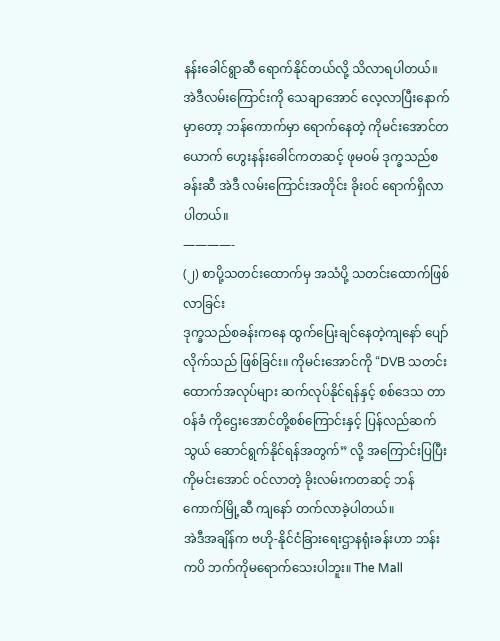နန်းခေါင်ရွာဆီ ရောက်နိုင်တယ်လို့ သိလာရပါတယ်။
အဲဒီလမ်းကြောင်းကို သေချာအောင် လေ့လာပြီးနောက်မှာတော့ ဘန်ကောက်မှာ ရောက်နေတဲ့ ကိုမင်းအောင်တယောက် ဟွေးနန်းခေါင်ကတဆင့် ဖုမဝမ် ဒုက္ခသည်စခန်းဆီ အဲဒီ လမ်းကြောင်းအတိုင်း ခိုးဝင် ရောက်ရှိလာပါတယ်။
————-
(၂) စာပို့သတင်းထောက်မှ အသံပို့ သတင်းထောက်ဖြစ်လာခြင်း
ဒုက္ခသည်စခန်းကနေ ထွက်ပြေးချင်နေတဲ့ကျနော် ပျော်လိုက်သည် ဖြစ်ခြင်း။ ကိုမင်းအောင်ကို “DVB သတင်းထောက်အလုပ်များ ဆက်လုပ်နိုင်ရန်နှင့် စစ်ဒေသ တာဝန်ခံ ကိုဌေးအောင်တို့စစ်ကြောင်းနှင့် ပြန်လည်ဆက်သွယ် ဆောင်ရွက်နိုင်ရန်အတွက်” လို့ အကြောင်းပြပြီး ကိုမင်းအောင် ဝင်လာတဲ့ ခိုးလမ်းကတဆင့် ဘန်ကောက်မြို့ဆီ ကျနော် တက်လာခဲ့ပါတယ်။
အဲဒီအချိန်က ဗဟို-နိုင်ငံခြားရေးဌာနရုံးခန်းဟာ ဘန်းကပိ ဘက်ကိုမရောက်သေးပါဘူး။ The Mall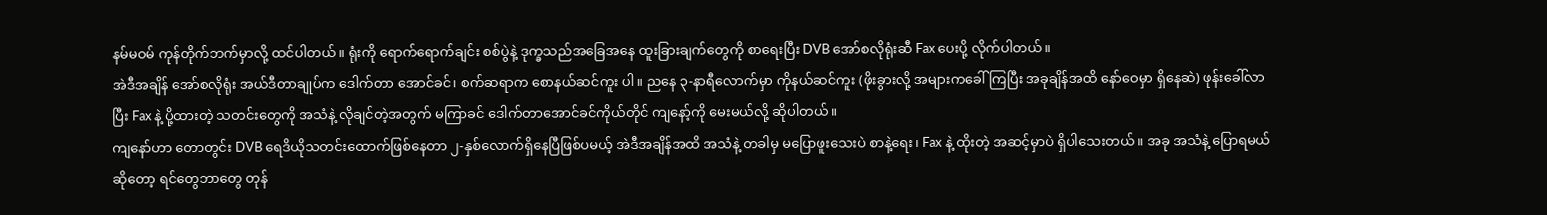နမ်မဝမ် ကုန်တိုက်ဘက်မှာလို့ ထင်ပါတယ်။ ရုံးကို ရောက်ရောက်ချင်း စစ်ပွဲနဲ့ ဒုက္ခသည်အခြေအနေ ထူးခြားချက်တွေကို စာရေးပြီး DVB အော်စလိုရုံးဆီ Fax ပေးပို့ လိုက်ပါတယ်။
အဲဒီအချိန် အော်စလိုရုံး အယ်ဒီတာချုပ်က ဒေါက်တာ အောင်ခင်၊ စက်ဆရာက စောနယ်ဆင်ကူး ပါ။ ညနေ ၃-နာရီလောက်မှာ ကိုနယ်ဆင်ကူး (ဖိုးခွားလို့ အများကခေါ်ကြပြီး အခုချိန်အထိ နော်ဝေမှာ ရှိနေဆဲ) ဖုန်းခေါ်လာပြီး Fax နဲ့ ပို့ထားတဲ့ သတင်းတွေကို အသံနဲ့ လိုချင်တဲ့အတွက် မကြာခင် ဒေါက်တာအောင်ခင်ကိုယ်တိုင် ကျနော့်ကို မေးမယ်လို့ ဆိုပါတယ်။
ကျနော်ဟာ တောတွင်း DVB ရေဒိယိုသတင်းထောက်ဖြစ်နေတာ ၂-နှစ်လောက်ရှိနေပြီဖြစ်ပမယ့် အဲဒီအချိန်အထိ အသံနဲ့ တခါမှ မပြောဖူးသေးပဲ စာနဲ့ရေး၊ Fax နဲ့ ထိုးတဲ့ အဆင့်မှာပဲ ရှိပါသေးတယ်။ အခု အသံနဲ့ ပြောရမယ်ဆိုတော့ ရင်တွေဘာတွေ တုန်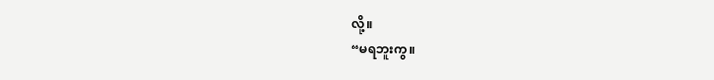လို့။
“မရဘူးကွ။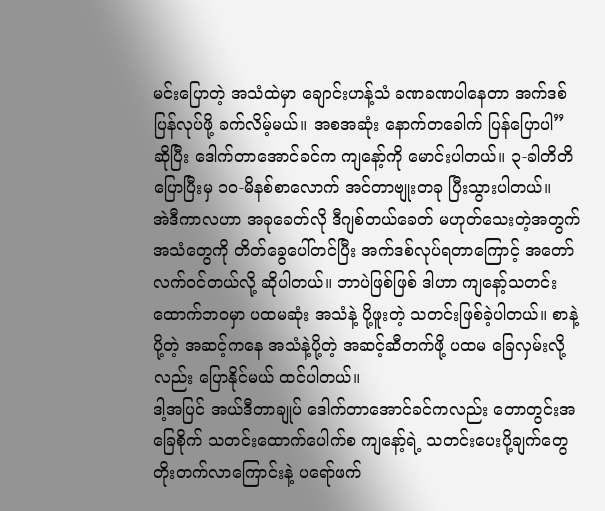မင်းပြောတဲ့ အသံထဲမှာ ချောင်းဟန့်သံ ခဏခဏပါနေတာ အက်ဒစ် ပြန်လုပ်ဖို့ ခက်လိမ့်မယ်။ အစအဆုံး နောက်တခေါက် ပြန်ပြောပါ” ဆိုပြီး ဒေါက်တာအောင်ခင်က ကျနော့်ကို မောင်းပါတယ်။ ၃-ခါတိတိပြောပြီးမှ ၁၀-မိနစ်စာလောက် အင်တာဗျုးတခု ပြီးသွားပါတယ်။
အဲဒီကာလဟာ အခုခေတ်လို ဒီဂျစ်တယ်ခေတ် မဟုတ်သေးတဲ့အတွက် အသံတွေကို တိတ်ခွေပေါ်တင်ပြီး အက်ဒစ်လုပ်ရတာကြောင့် အတော် လက်ဝင်တယ်လို့ ဆိုပါတယ်။ ဘာပဲဖြစ်ဖြစ် ဒါဟာ ကျနော့်သတင်းထောက်ဘဝမှာ ပထမဆုံး အသံနဲ့ ပို့ဖူးတဲ့ သတင်းဖြစ်ခဲ့ပါတယ်။ စာနဲ့ပို့တဲ့ အဆင့်ကနေ အသံနဲ့ပို့တဲ့ အဆင့်ဆီတက်ဖို့ ပထမ ခြေလှမ်းလို့လည်း ပြောနိုင်မယ် ထင်ပါတယ်။
ဒါ့အပြင် အယ်ဒီတာချုပ် ဒေါက်တာအောင်ခင်ကလည်း တောတွင်းအခြေစိုက် သတင်းထောက်ပေါက်စ ကျနော့်ရဲ့ သတင်းပေးပို့ချက်တွေ တိုးတက်လာကြောင်းနဲ့ ပရော်ဖက်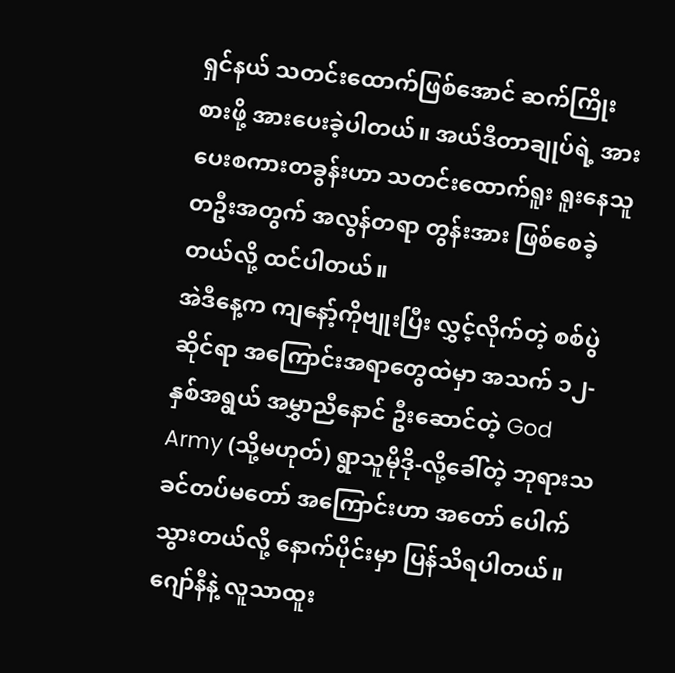ရှင်နယ် သတင်းထောက်ဖြစ်အောင် ဆက်ကြိုးစားဖို့ အားပေးခဲ့ပါတယ်။ အယ်ဒီတာချုပ်ရဲ့ အားပေးစကားတခွန်းဟာ သတင်းထောက်ရူး ရူးနေသူတဦးအတွက် အလွန်တရာ တွန်းအား ဖြစ်စေခဲ့တယ်လို့ ထင်ပါတယ်။
အဲဒီနေ့က ကျနော့်ကိုဗျုးပြီး လွှင့်လိုက်တဲ့ စစ်ပွဲဆိုင်ရာ အကြောင်းအရာတွေထဲမှာ အသက် ၁၂-နှစ်အရွယ် အမွှာညီနောင် ဦးဆောင်တဲ့ God Army (သို့မဟုတ်) ရွာသူမိုဒို-လို့ခေါ်တဲ့ ဘုရားသခင်တပ်မတော် အကြောင်းဟာ အတော် ပေါက်သွားတယ်လို့ နောက်ပိုင်းမှာ ပြန်သိရပါတယ်။
ဂျော်နီနဲ့ လူသာထူး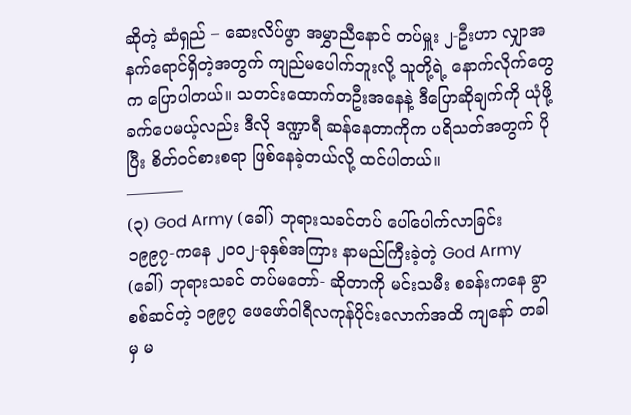ဆိုတဲ့ ဆံရှည် – ဆေးလိပ်ဖွာ အမွှာညီနောင် တပ်မှူး ၂-ဦးဟာ လျှာအနက်ရောင်ရှိတဲ့အတွက် ကျည်မပေါက်ဘူးလို့ သူတို့ရဲ့ နောက်လိုက်တွေက ပြောပါတယ်။ သတင်းထောက်တဦးအနေနဲ့ ဒီပြောဆိုချက်ကို ယုံဖို့ ခက်ပေမယ့်လည်း ဒီလို ဒဏ္ဍာရီ ဆန်နေတာကိုက ပရိသတ်အတွက် ပိုပြီး စိတ်ဝင်စားစရာ ဖြစ်နေခဲ့တယ်လို့ ထင်ပါတယ်။
———–
(၃) God Army (ခေါ်) ဘုရားသခင်တပ် ပေါ်ပေါက်လာခြင်း
၁၉၉၇-ကနေ ၂၀၀၂-ခုနှစ်အကြား နာမည်ကြီးခဲ့တဲ့ God Army (ခေါ်) ဘုရားသခင် တပ်မတော်- ဆိုတာကို မင်းသမီး စခန်းကနေ ခွာစစ်ဆင်တဲ့ ၁၉၉၇ ဖေဖော်ဝါရီလကုန်ပိုင်းလောက်အထိ ကျနော် တခါမှ မ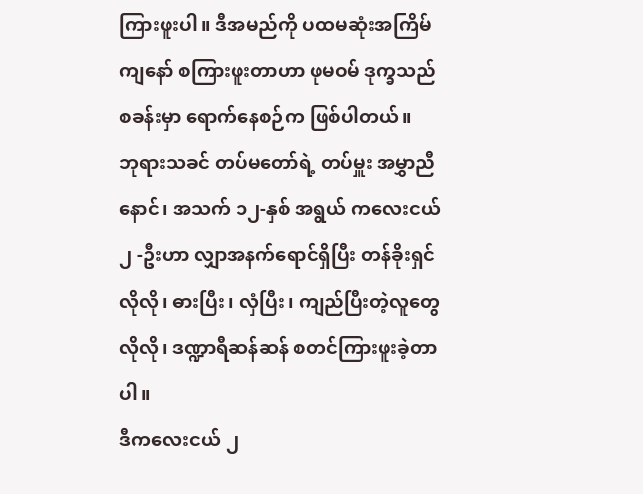ကြားဖူးပါ။ ဒီအမည်ကို ပထမဆုံးအကြိမ် ကျနော် စကြားဖူးတာဟာ ဖုမဝမ် ဒုက္ခသည်စခန်းမှာ ရောက်နေစဉ်က ဖြစ်ပါတယ်။
ဘုရားသခင် တပ်မတော်ရဲ့ တပ်မှူး အမွှာညီနောင်၊ အသက် ၁၂-နှစ် အရွယ် ကလေးငယ် ၂ -ဦးဟာ လျှာအနက်ရောင်ရှိပြီး တန်ခိုးရှင်လိုလို၊ ဓားပြီး၊ လှံပြီး၊ ကျည်ပြီးတဲ့လူတွေလိုလို၊ ဒဏ္ဍာရီဆန်ဆန် စတင်ကြားဖူးခဲ့တာပါ။
ဒီကလေးငယ် ၂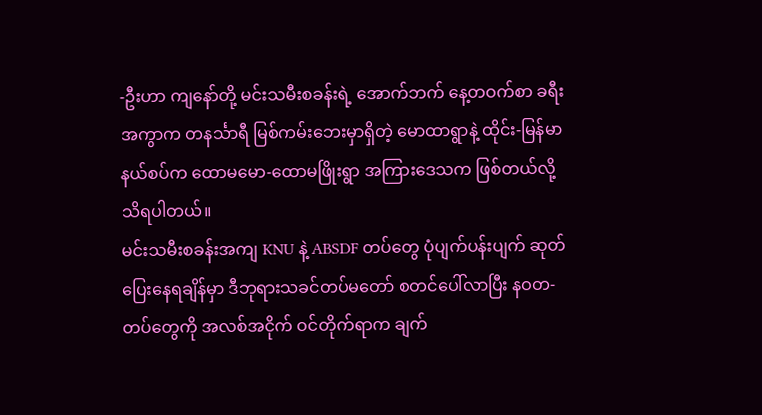-ဦးဟာ ကျနော်တို့ မင်းသမီးစခန်းရဲ့ အောက်ဘက် နေ့တဝက်စာ ခရီးအကွာက တနင်္သာရီ မြစ်ကမ်းဘေးမှာရှိတဲ့ မောထာရွာနဲ့ ထိုင်း-မြန်မာနယ်စပ်က ထောမမော-ထောမဖြိုးရွာ အကြားဒေသက ဖြစ်တယ်လို့ သိရပါတယ်။
မင်းသမီးစခန်းအကျ KNU နဲ့ ABSDF တပ်တွေ ပုံပျက်ပန်းပျက် ဆုတ်ပြေးနေရချိန်မှာ ဒီဘုရားသခင်တပ်မတော် စတင်ပေါ်လာပြီး နဝတ-တပ်တွေကို အလစ်အငိုက် ဝင်တိုက်ရာက ချက်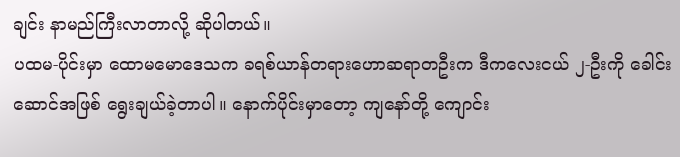ချင်း နာမည်ကြီးလာတာလို့ ဆိုပါတယ်။
ပထမ-ပိုင်းမှာ ထောမမောဒေသက ခရစ်ယာန်တရားဟောဆရာတဦးက ဒီကလေးငယ် ၂-ဦးကို ခေါင်းဆောင်အဖြစ် ရွေးချယ်ခဲ့တာပါ။ နောက်ပိုင်းမှာတော့ ကျနော်တို့ ကျောင်း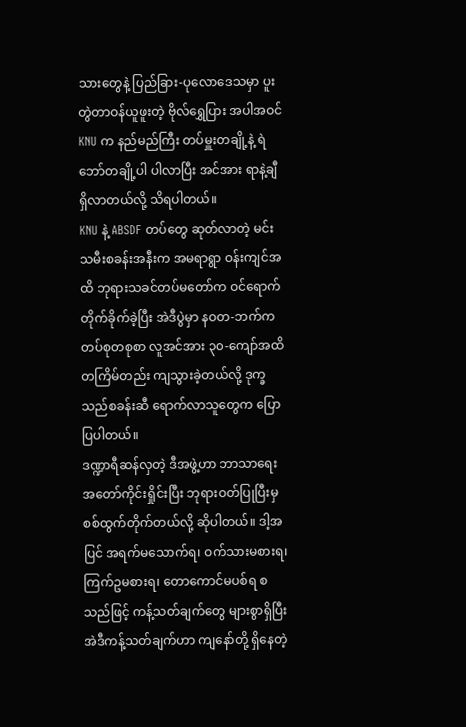သားတွေနဲ့ ပြည်ခြား-ပုလောဒေသမှာ ပူးတွဲတာဝန်ယူဖူးတဲ့ ဗိုလ်ရွှေပြား အပါအဝင် KNU က နည်မည်ကြီး တပ်မှူးတချို့နဲ့ ရဲဘော်တချို့ပါ ပါလာပြီး အင်အား ရာနဲ့ချီ ရှိလာတယ်လို့ သိရပါတယ်။
KNU နဲ့ ABSDF တပ်တွေ ဆုတ်လာတဲ့ မင်းသမီးစခန်းအနီးက အမရာရွာ ဝန်းကျင်အထိ ဘုရားသခင်တပ်မတော်က ဝင်ရောက်တိုက်ခိုက်ခဲ့ပြီး အဲဒီပွဲမှာ နဝတ-ဘက်က တပ်စုတစုစာ လူအင်အား ၃၀-ကျော်အထိ တကြိမ်တည်း ကျသွားခဲ့တယ်လို့ ဒုက္ခသည်စခန်းဆီ ရောက်လာသူတွေက ပြောပြပါတယ်။
ဒဏ္ဍာရီဆန်လှတဲ့ ဒီအဖွဲ့ဟာ ဘာသာရေး အတော်ကိုင်းရှိုင်းပြီး ဘုရားဝတ်ပြုပြီးမှ စစ်ထွက်တိုက်တယ်လို့ ဆိုပါတယ်။ ဒါ့အပြင် အရက်မသောက်ရ၊ ဝက်သားမစားရ၊ ကြက်ဥမစားရ၊ တောကောင်မပစ်ရ စသည်ဖြင့် ကန့်သတ်ချက်တွေ များစွာရှိပြီး အဲဒီကန့်သတ်ချက်ဟာ ကျနော်တို့ ရှိနေတဲ့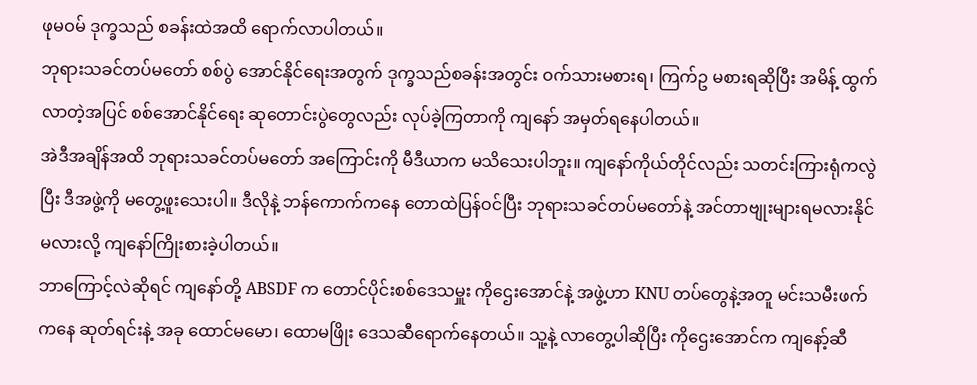ဖုမဝမ် ဒုက္ခသည် စခန်းထဲအထိ ရောက်လာပါတယ်။
ဘုရားသခင်တပ်မတော် စစ်ပွဲ အောင်နိုင်ရေးအတွက် ဒုက္ခသည်စခန်းအတွင်း ဝက်သားမစားရ၊ ကြက်ဥ မစားရဆိုပြီး အမိန့် ထွက်လာတဲ့အပြင် စစ်အောင်နိုင်ရေး ဆုတောင်းပွဲတွေလည်း လုပ်ခဲ့ကြတာကို ကျနော် အမှတ်ရနေပါတယ်။
အဲဒီအချိန်အထိ ဘုရားသခင်တပ်မတော် အကြောင်းကို မီဒီယာက မသိသေးပါဘူး။ ကျနော်ကိုယ်တိုင်လည်း သတင်းကြားရုံကလွဲပြီး ဒီအဖွဲ့ကို မတွေ့ဖူးသေးပါ။ ဒီလိုနဲ့ ဘန်ကောက်ကနေ တောထဲပြန်ဝင်ပြီး ဘုရားသခင်တပ်မတော်နဲ့ အင်တာဗျုးများရမလားနိုင်မလားလို့ ကျနော်ကြိုးစားခဲ့ပါတယ်။
ဘာကြောင့်လဲဆိုရင် ကျနော်တို့ ABSDF က တောင်ပိုင်းစစ်ဒေသမှူး ကိုဌေးအောင်နဲ့ အဖွဲ့ဟာ KNU တပ်တွေနဲ့အတူ မင်းသမီးဖက်ကနေ ဆုတ်ရင်းနဲ့ အခု ထောင်မမော၊ ထောမဖြိုး ဒေသဆီရောက်နေတယ်။ သူ့နဲ့ လာတွေ့ပါဆိုပြီး ကိုဌေးအောင်က ကျနော့်ဆီ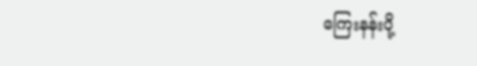ကြေးနန်းပို့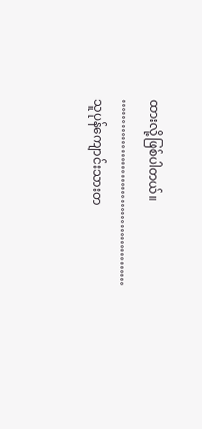ထားလို့ဖြစ်ပါတယ်။
………………………………………
သူပုန်ကျောင်းသားတ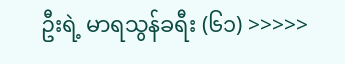ဦးရဲ့ မာရသွန်ခရီး (၆၁) >>>>>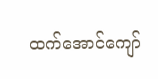ထက်အောင်ကျော်